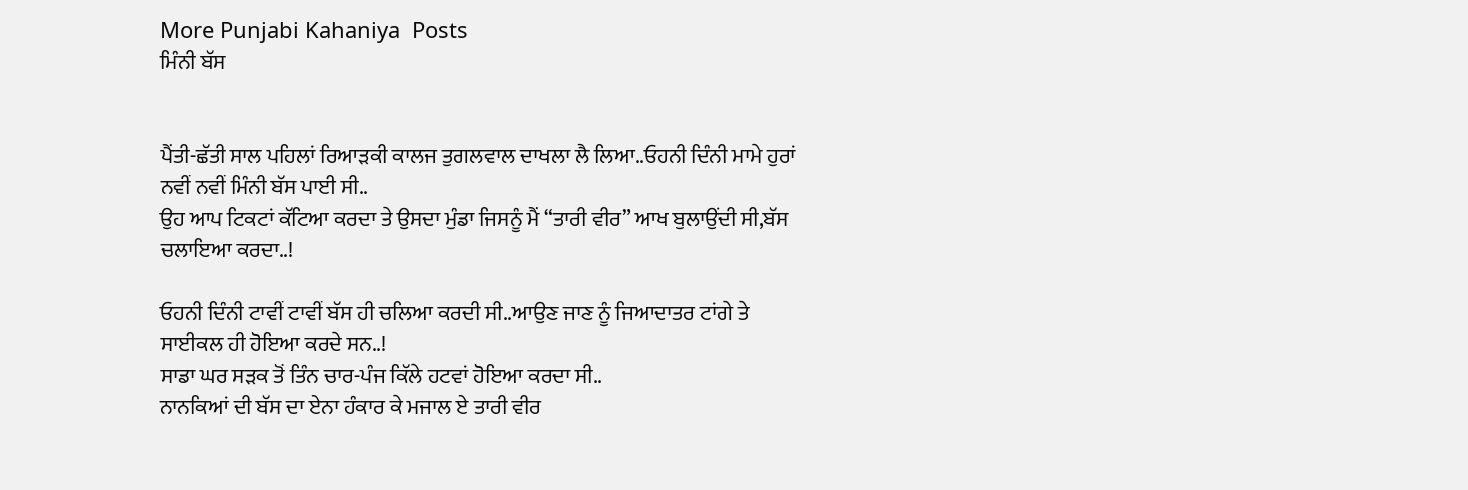More Punjabi Kahaniya  Posts
ਮਿੰਨੀ ਬੱਸ


ਪੈਂਤੀ-ਛੱਤੀ ਸਾਲ ਪਹਿਲਾਂ ਰਿਆੜਕੀ ਕਾਲਜ ਤੁਗਲਵਾਲ ਦਾਖਲਾ ਲੈ ਲਿਆ..ਓਹਨੀ ਦਿੰਨੀ ਮਾਮੇ ਹੁਰਾਂ ਨਵੀਂ ਨਵੀਂ ਮਿੰਨੀ ਬੱਸ ਪਾਈ ਸੀ..
ਉਹ ਆਪ ਟਿਕਟਾਂ ਕੱਟਿਆ ਕਰਦਾ ਤੇ ਉਸਦਾ ਮੁੰਡਾ ਜਿਸਨੂੰ ਮੈਂ “ਤਾਰੀ ਵੀਰ” ਆਖ ਬੁਲਾਉਂਦੀ ਸੀ,ਬੱਸ ਚਲਾਇਆ ਕਰਦਾ..!

ਓਹਨੀ ਦਿੰਨੀ ਟਾਵੀਂ ਟਾਵੀਂ ਬੱਸ ਹੀ ਚਲਿਆ ਕਰਦੀ ਸੀ..ਆਉਣ ਜਾਣ ਨੂੰ ਜਿਆਦਾਤਰ ਟਾਂਗੇ ਤੇ ਸਾਈਕਲ ਹੀ ਹੋਇਆ ਕਰਦੇ ਸਨ..!
ਸਾਡਾ ਘਰ ਸੜਕ ਤੋਂ ਤਿੰਨ ਚਾਰ-ਪੰਜ ਕਿੱਲੇ ਹਟਵਾਂ ਹੋਇਆ ਕਰਦਾ ਸੀ..
ਨਾਨਕਿਆਂ ਦੀ ਬੱਸ ਦਾ ਏਨਾ ਹੰਕਾਰ ਕੇ ਮਜਾਲ ਏ ਤਾਰੀ ਵੀਰ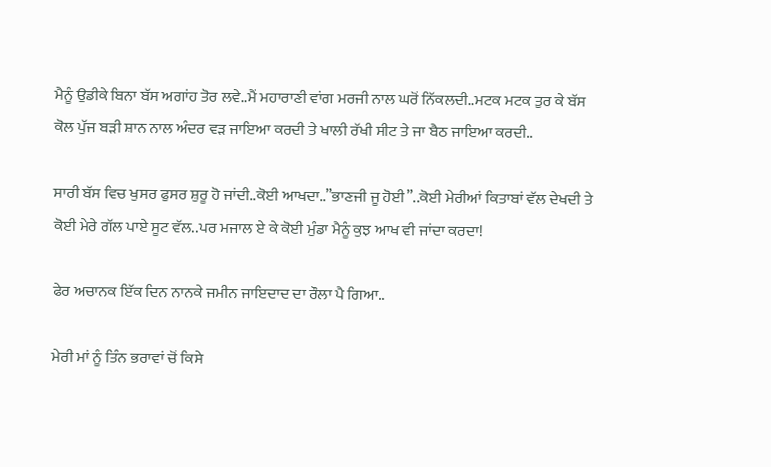ਮੈਨੂੰ ਉਡੀਕੇ ਬਿਨਾ ਬੱਸ ਅਗਾਂਹ ਤੋਰ ਲਵੇ..ਮੈਂ ਮਹਾਰਾਣੀ ਵਾਂਗ ਮਰਜੀ ਨਾਲ ਘਰੋਂ ਨਿੱਕਲਦੀ..ਮਟਕ ਮਟਕ ਤੁਰ ਕੇ ਬੱਸ ਕੋਲ ਪੁੱਜ ਬੜੀ ਸ਼ਾਨ ਨਾਲ ਅੰਦਰ ਵੜ ਜਾਇਆ ਕਰਦੀ ਤੇ ਖਾਲੀ ਰੱਖੀ ਸੀਟ ਤੇ ਜਾ ਬੈਠ ਜਾਇਆ ਕਰਦੀ..

ਸਾਰੀ ਬੱਸ ਵਿਚ ਖੁਸਰ ਫੁਸਰ ਸ਼ੁਰੂ ਹੋ ਜਾਂਦੀ..ਕੋਈ ਆਖਦਾ..”ਭਾਣਜੀ ਜੂ ਹੋਈ”..ਕੋਈ ਮੇਰੀਆਂ ਕਿਤਾਬਾਂ ਵੱਲ ਦੇਖਦੀ ਤੇ ਕੋਈ ਮੇਰੇ ਗੱਲ ਪਾਏ ਸੂਟ ਵੱਲ..ਪਰ ਮਜਾਲ ਏ ਕੇ ਕੋਈ ਮੁੰਡਾ ਮੈਨੂੰ ਕੁਝ ਆਖ ਵੀ ਜਾਂਦਾ ਕਰਦਾ!

ਫੇਰ ਅਚਾਨਕ ਇੱਕ ਦਿਨ ਨਾਨਕੇ ਜਮੀਨ ਜਾਇਦਾਦ ਦਾ ਰੌਲਾ ਪੈ ਗਿਆ..

ਮੇਰੀ ਮਾਂ ਨੂੰ ਤਿੰਨ ਭਰਾਵਾਂ ਚੋਂ ਕਿਸੇ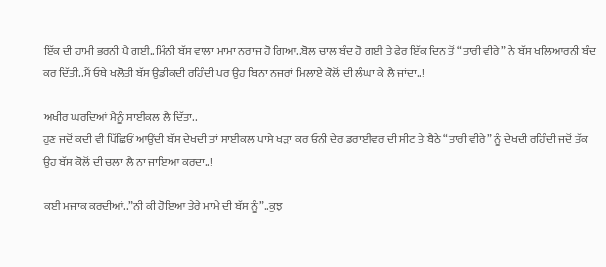ਇੱਕ ਦੀ ਹਾਮੀ ਭਰਨੀ ਪੈ ਗਈ..ਮਿੰਨੀ ਬੱਸ ਵਾਲਾ ਮਾਮਾ ਨਰਾਜ ਹੋ ਗਿਆ..ਬੋਲ ਚਾਲ ਬੰਦ ਹੋ ਗਈ ਤੇ ਫੇਰ ਇੱਕ ਦਿਨ ਤੋਂ “ਤਾਰੀ ਵੀਰੇ” ਨੇ ਬੱਸ ਖਲਿਆਰਨੀ ਬੰਦ ਕਰ ਦਿੱਤੀ..ਮੈਂ ਓਥੇ ਖਲੋਤੀ ਬੱਸ ਉਡੀਕਦੀ ਰਹਿੰਦੀ ਪਰ ਉਹ ਬਿਨਾ ਨਜਰਾਂ ਮਿਲਾਏ ਕੋਲੋਂ ਦੀ ਲੰਘਾ ਕੇ ਲੈ ਜਾਂਦਾ..!

ਅਖੀਰ ਘਰਦਿਆਂ ਮੈਨੂੰ ਸਾਈਕਲ ਲੈ ਦਿੱਤਾ..
ਹੁਣ ਜਦੋਂ ਕਦੀ ਵੀ ਪਿੱਛਿਓਂ ਆਉਂਦੀ ਬੱਸ ਦੇਖਦੀ ਤਾਂ ਸਾਈਕਲ ਪਾਸੇ ਖੜਾ ਕਰ ਓਨੀ ਦੇਰ ਡਰਾਈਵਰ ਦੀ ਸੀਟ ਤੇ ਬੈਠੇ “ਤਾਰੀ ਵੀਰੇ” ਨੂੰ ਦੇਖਦੀ ਰਹਿੰਦੀ ਜਦੋਂ ਤੱਕ ਉਹ ਬੱਸ ਕੋਲੋਂ ਦੀ ਚਲਾ ਲੈ ਨਾ ਜਾਇਆ ਕਰਦਾ..!

ਕਈ ਮਜਾਕ ਕਰਦੀਆਂ..”ਨੀ ਕੀ ਹੋਇਆ ਤੇਰੇ ਮਾਮੇ ਦੀ ਬੱਸ ਨੂੰ”..ਕੁਝ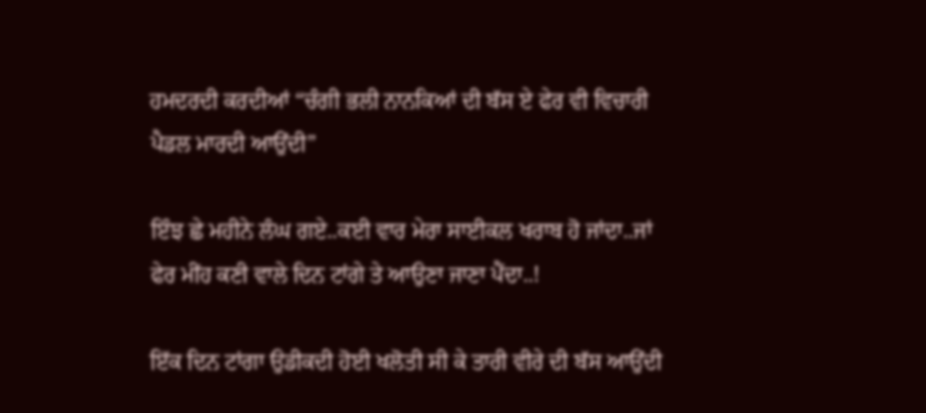ਹਮਦਰਦੀ ਕਰਦੀਆਂ “ਚੰਗੀ ਭਲੀ ਨਾਨਕਿਆਂ ਦੀ ਬੱਸ ਏ ਫੇਰ ਵੀ ਵਿਚਾਰੀ ਪੈਡਲ ਮਾਰਦੀ ਆਉਂਦੀ”

ਇੰਝ ਛੇ ਮਹੀਨੇ ਲੰਘ ਗਏ..ਕਈ ਵਾਰ ਮੇਰਾ ਸਾਈਕਲ ਖਰਾਬ ਹੋ ਜਾਂਦਾ..ਜਾਂ ਫੇਰ ਮੀਂਹ ਕਣੀ ਵਾਲੇ ਦਿਨ ਟਾਂਗੇ ਤੇ ਆਉਣਾ ਜਾਣਾ ਪੈਂਦਾ..!

ਇੱਕ ਦਿਨ ਟਾਂਗਾ ਉਡੀਕਦੀ ਹੋਈ ਖਲੋਤੀ ਸੀ ਕੇ ਤਾਰੀ ਵੀਰੇ ਦੀ ਬੱਸ ਆਉਂਦੀ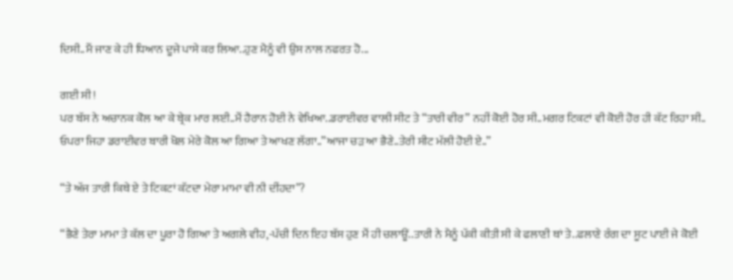ਦਿਸੀ..ਮੈਂ ਜਾਣ ਕੇ ਹੀ ਧਿਆਨ ਦੂਜੇ ਪਾਸੇ ਕਰ ਲਿਆ..ਹੁਣ ਮੈਨੂੰ ਵੀ ਉਸ ਨਾਲ ਨਫਰਤ ਹੋ...

ਗਈ ਸੀ!
ਪਰ ਬੱਸ ਨੇ ਅਚਾਨਕ ਕੋਲ ਆ ਕੇ ਬ੍ਰੇਕ ਮਾਰ ਲਈ..ਮੈਂ ਹੈਰਾਨ ਹੋਈ ਨੇ ਵੇਖਿਆ..ਡਰਾਈਵਰ ਵਾਲੀ ਸੀਟ ਤੇ “ਤਾਰੀ ਵੀਰ” ਨਹੀਂ ਕੋਈ ਹੋਰ ਸੀ..ਮਗਰ ਟਿਕਟਾਂ ਵੀ ਕੋਈ ਹੋਰ ਹੀ ਕੱਟ ਰਿਹਾ ਸੀ..
ਓਪਰਾ ਜਿਹਾ ਡਰਾਈਵਰ ਬਾਰੀ ਖੋਲ ਮੇਰੇ ਕੋਲ ਆ ਗਿਆ ਤੇ ਆਖਣ ਲੱਗਾ..”ਆਜਾ ਚੜ ਆ ਭੈਣੇ..ਤੇਰੀ ਸੀਟ ਮੱਲੀ ਹੋਈ ਏ..”

“ਤੇ ਅੱਜ ਤਾਰੀ ਕਿਥੇ ਏ ਤੇ ਟਿਕਟਾਂ ਕੱਟਦਾ ਮੇਰਾ ਮਾਮਾ ਵੀ ਨੀ ਦੀਂਹਦਾ”?

“ਭੈਣੇ ਤੇਰਾ ਮਾਮਾ ਤੇ ਕੱਲ ਦਾ ਪੂਰਾ ਹੋ ਗਿਆ ਤੇ ਅਗਲੇ ਵੀਹ,-ਪੱਚੀ ਦਿਨ ਇਹ ਬੱਸ ਹੁਣ ਮੈਂ ਹੀ ਚਲਾਊਂ..ਤਾਰੀ ਨੇ ਮੈਨੂੰ ਪੱਕੀ ਕੀਤੀ ਸੀ ਕੇ ਫਲਾਣੀ ਥਾਂ ਤੇ..ਫਲਾਣੇ ਰੰਗ ਦਾ ਸੂਟ ਪਾਈ ਜੇ ਕੋਈ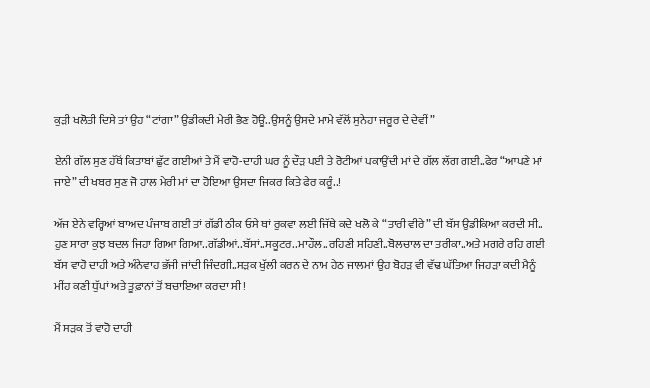ਕੁੜੀ ਖਲੋਤੀ ਦਿਸੇ ਤਾਂ ਉਹ “ਟਾਂਗਾ” ਉਡੀਕਦੀ ਮੇਰੀ ਭੈਣ ਹੋਊ..ਉਸਨੂੰ ਉਸਦੇ ਮਾਮੇ ਵੱਲੋਂ ਸੁਨੇਹਾ ਜਰੂਰ ਦੇ ਦੇਵੀਂ”

ਏਨੀ ਗੱਲ ਸੁਣ ਹੱਥੋਂ ਕਿਤਾਬਾਂ ਛੁੱਟ ਗਈਆਂ ਤੇ ਮੈਂ ਵਾਹੋ-ਦਾਹੀ ਘਰ ਨੂੰ ਦੌੜ ਪਈ ਤੇ ਰੋਟੀਆਂ ਪਕਾਉਂਦੀ ਮਾਂ ਦੇ ਗੱਲ ਲੱਗ ਗਈ..ਫੇਰ “ਆਪਣੇ ਮਾਂ ਜਾਏ” ਦੀ ਖਬਰ ਸੁਣ ਜੋ ਹਾਲ ਮੇਰੀ ਮਾਂ ਦਾ ਹੋਇਆ ਉਸਦਾ ਜਿਕਰ ਕਿਤੇ ਫੇਰ ਕਰੂੰ..!

ਅੱਜ ਏਨੇ ਵਰ੍ਹਿਆਂ ਬਾਅਦ ਪੰਜਾਬ ਗਈ ਤਾਂ ਗੱਡੀ ਠੀਕ ਓਸੇ ਥਾਂ ਰੁਕਵਾ ਲਈ ਜਿੱਥੇ ਕਦੇ ਖਲੋ ਕੇ “ਤਾਰੀ ਵੀਰੇ” ਦੀ ਬੱਸ ਉਡੀਕਿਆ ਕਰਦੀ ਸੀ..
ਹੁਣ ਸਾਰਾ ਕੁਝ ਬਦਲ ਜਿਹਾ ਗਿਆ ਗਿਆ..ਗੱਡੀਆਂ..ਬੱਸਾਂ..ਸਕੂਟਰ..ਮਾਹੌਲ..ਰਹਿਣੀ ਸਹਿਣੀ..ਬੋਲਚਾਲ ਦਾ ਤਰੀਕਾ..ਅਤੇ ਮਗਰੇ ਰਹਿ ਗਈ ਬੱਸ ਵਾਹੋ ਦਾਹੀ ਅਤੇ ਅੰਨੇਵਾਹ ਭੱਜੀ ਜਾਂਦੀ ਜਿੰਦਗੀ..ਸੜਕ ਖੁੱਲੀ ਕਰਨ ਦੇ ਨਾਮ ਹੇਠ ਜਾਲਮਾਂ ਉਹ ਬੋਹੜ ਵੀ ਵੱਢ ਘੱਤਿਆ ਜਿਹੜਾ ਕਦੀ ਮੈਨੂੰ ਮੀਂਹ ਕਣੀ ਧੁੱਪਾਂ ਅਤੇ ਤੂਫ਼ਾਨਾਂ ਤੋਂ ਬਚਾਇਆ ਕਰਦਾ ਸੀ!

ਮੈਂ ਸੜਕ ਤੋਂ ਵਾਹੋ ਦਾਹੀ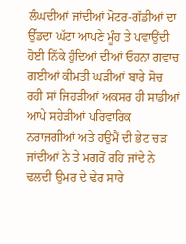ਲੰਘਦੀਆਂ ਜਾਂਦੀਆਂ ਮੋਟਰ-ਗੱਡੀਆਂ ਦਾ ਉੱਡਦਾ ਘੱਟਾ ਆਪਣੇ ਮੂੰਹ ਤੇ ਪਵਾਉਂਦੀ ਹੋਈ ਨਿੱਕੇ ਹੁੰਦਿਆਂ ਦੀਆਂ ਓਹਨਾ ਗਵਾਚ ਗਈਆਂ ਕੀਮਤੀ ਘੜੀਆਂ ਬਾਰੇ ਸੋਚ ਰਹੀ ਸਾਂ ਜਿਹੜੀਆਂ ਅਕਸਰ ਹੀ ਸਾਡੀਆਂ ਆਪੇ ਸਹੇੜੀਆਂ ਪਰਿਵਾਰਿਕ ਨਰਾਜਗੀਆਂ ਅਤੇ ਹਉਮੈਂ ਦੀ ਭੇਟ ਚੜ ਜਾਂਦੀਆਂ ਨੇ ਤੇ ਮਗਰੋਂ ਰਹਿ ਜਾਂਦੇ ਨੇ ਢਲਦੀ ਉਮਰ ਦੇ ਢੇਰ ਸਾਰੇ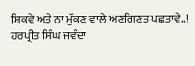ਸ਼ਿਕਵੇ ਅਤੇ ਨਾ ਮੁੱਕਣ ਵਾਲੇ ਅਣਗਿਣਤ ਪਛਤਾਵੇ..!
ਹਰਪ੍ਰੀਤ ਸਿੰਘ ਜਵੰਦਾ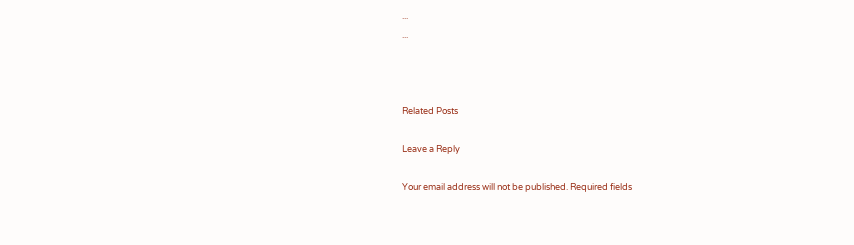...
...



Related Posts

Leave a Reply

Your email address will not be published. Required fields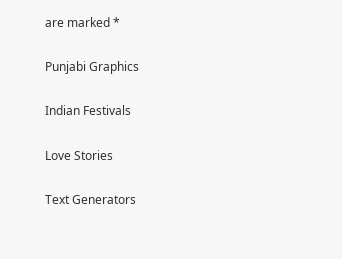are marked *

Punjabi Graphics

Indian Festivals

Love Stories

Text Generators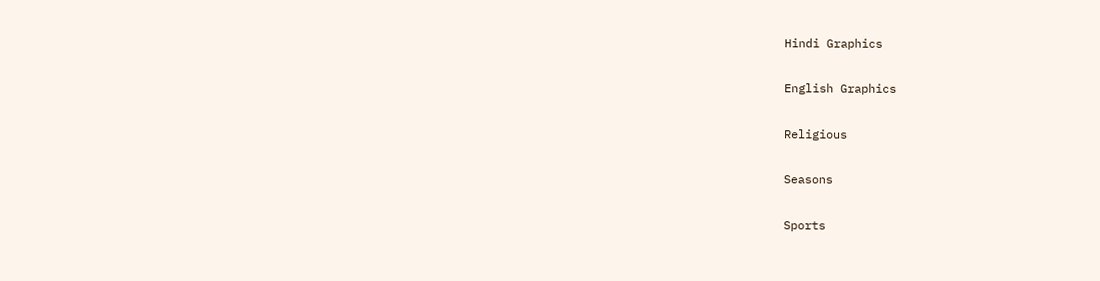Hindi Graphics

English Graphics

Religious

Seasons

Sports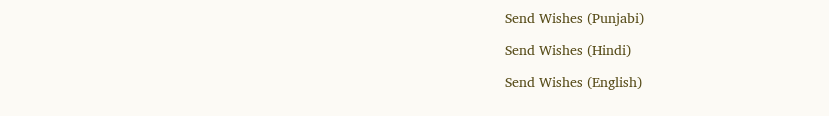Send Wishes (Punjabi)

Send Wishes (Hindi)

Send Wishes (English)